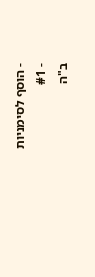- הוסף לסימניות
- #1
ב"ה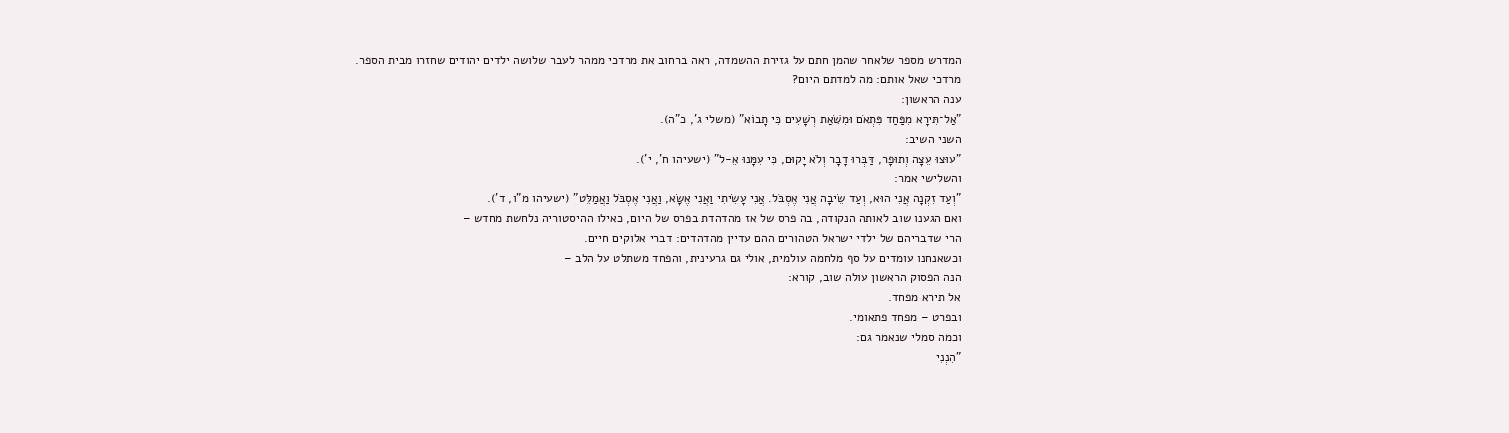המדרש מספר שלאחר שהמן חתם על גזירת ההשמדה, ראה ברחוב את מרדכי ממהר לעבר שלושה ילדים יהודים שחזרו מבית הספר.
מרדכי שאל אותם: מה למדתם היום?
ענה הראשון:
"אַל־תִּירָא מִפַּחַד פִּתְאֹם וּמִשֹּׁאַת רְשָׁעִים כִּי תָבוֹא" (משלי ג', כ"ה).
השני השיב:
"עוּצוּ עֵצָה וְתוּפָר, דַּבְּרוּ דָבָר וְלֹא יָקוּם, כִּי עִמָּנוּ אֵ-ל" (ישעיהו ח', י').
והשלישי אמר:
"וְעַד זִקְנָה אֲנִי הוּא, וְעַד שֵׂיבָה אֲנִי אֶסְבֹּל. אֲנִי עָשִׂיתִי וַאֲנִי אֶשָּׂא, וַאֲנִי אֶסְבֹּל וַאֲמַלֵּט" (ישעיהו מ"ו, ד').
ואם הגענו שוב לאותה הנקודה, בה פרס של אז מהדהדת בפרס של היום, כאילו ההיסטוריה נלחשת מחדש –
הרי שדבריהם של ילדי ישראל הטהורים ההם עדיין מהדהדים: דברי אלוקים חיים.
וכשאנחנו עומדים על סף מלחמה עולמית, אולי גם גרעינית, והפחד משתלט על הלב –
הנה הפסוק הראשון עולה שוב, קורא:
אל תירא מפחד.
ובפרט – מפחד פתאומי.
וכמה סמלי שנאמר גם:
"הִנְנִי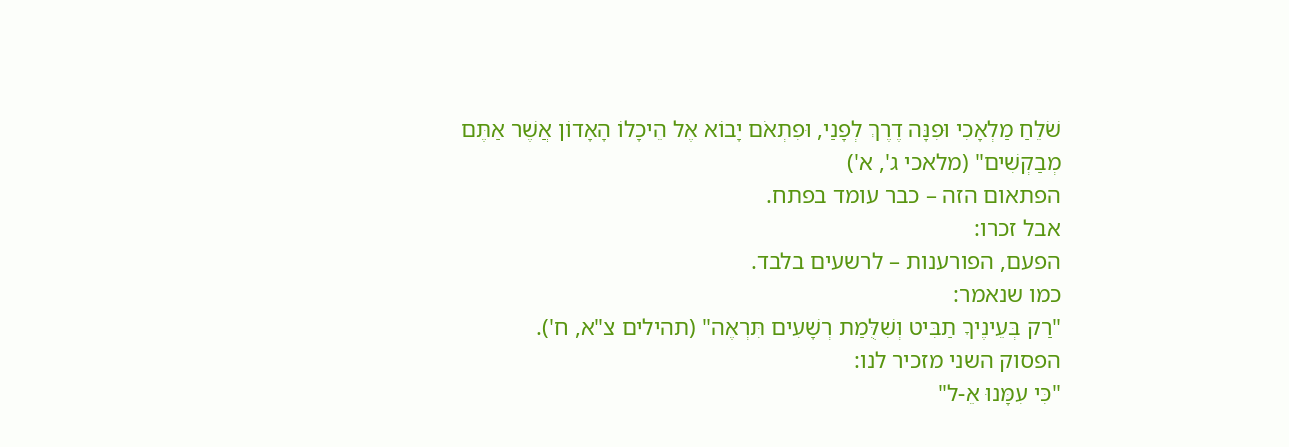שֹׁלֵחַ מַלְאָכִי וּפִנָּה דֶרֶךְ לְפָנַי, וּפִתְאֹם יָבוֹא אֶל הֵיכָלוֹ הָאָדוֹן אֲשֶׁר אַתֶּם מְבַקְשִׁים" (מלאכי ג', א')
הפתאום הזה – כבר עומד בפתח.
אבל זכרו:
הפעם, הפורענות – לרשעים בלבד.
כמו שנאמר:
"רַק בְּעֵינֶיךָ תַבִּיט וְשִׁלֻּמַת רְשָׁעִים תִּרְאֶה" (תהילים צ"א, ח').
הפסוק השני מזכיר לנו:
"כִּי עִמָּנוּ אֵ-ל"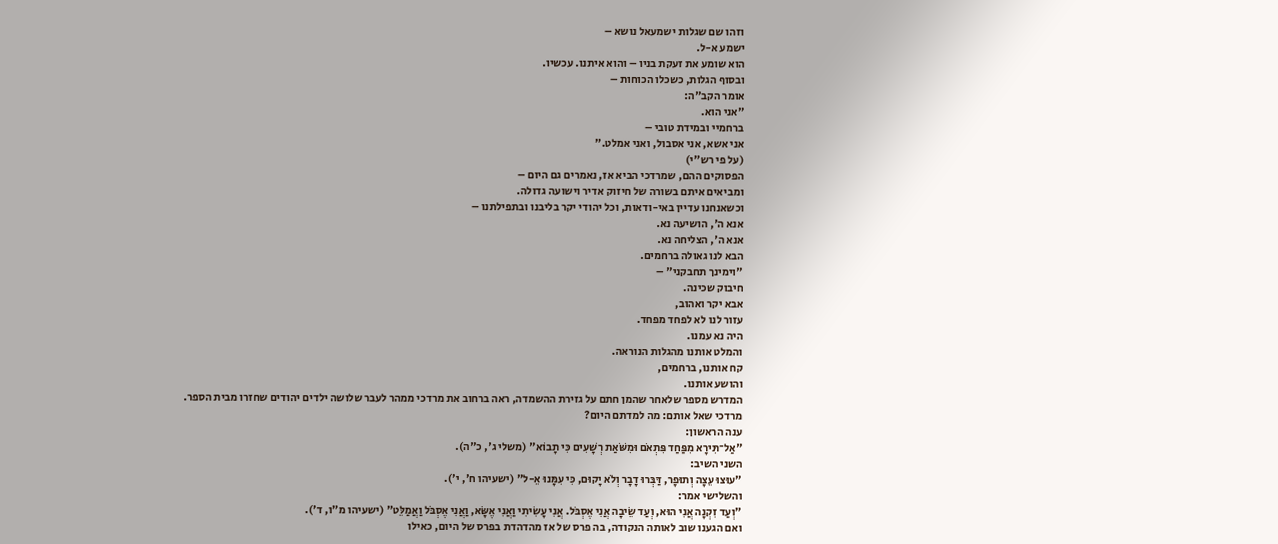וזהו שם שגלות ישמעאל נושא –
ישמע א-ל.
הוא שומע את זעקת בניו – והוא איתנו. עכשיו.
ובסוף הגלות, כשכלו הכוחות –
אומר הקב"ה:
"אני הוא.
ברחמיי ובמידת טובי –
אני אשא, אני אסבול, ואני אמלט."
(על פי רש"י)
הפסוקים ההם, שמרדכי הביא אז, נאמרים גם היום –
ומביאים איתם בשורה של חיזוק אדיר וישועה גדולה.
וכשאנחנו עדיין באי-ודאות, וכל יהודי יקר בליבנו ובתפילתנו –
אנא ה', הושיעה נא.
אנא ה', הצליחה נא.
הבא לנו גאולה ברחמים.
"וימינך תחבקני" –
חיבוק שכינה.
אבא יקר ואהוב,
עזור לנו לא לפחד מפחד.
היה נא עמנו.
והמלט אותנו מהגלות הנוראה.
קח אותנו, ברחמים,
והושע אותנו.
המדרש מספר שלאחר שהמן חתם על גזירת ההשמדה, ראה ברחוב את מרדכי ממהר לעבר שלושה ילדים יהודים שחזרו מבית הספר.
מרדכי שאל אותם: מה למדתם היום?
ענה הראשון:
"אַל־תִּירָא מִפַּחַד פִּתְאֹם וּמִשֹּׁאַת רְשָׁעִים כִּי תָבוֹא" (משלי ג', כ"ה).
השני השיב:
"עוּצוּ עֵצָה וְתוּפָר, דַּבְּרוּ דָבָר וְלֹא יָקוּם, כִּי עִמָּנוּ אֵ-ל" (ישעיהו ח', י').
והשלישי אמר:
"וְעַד זִקְנָה אֲנִי הוּא, וְעַד שֵׂיבָה אֲנִי אֶסְבֹּל. אֲנִי עָשִׂיתִי וַאֲנִי אֶשָּׂא, וַאֲנִי אֶסְבֹּל וַאֲמַלֵּט" (ישעיהו מ"ו, ד').
ואם הגענו שוב לאותה הנקודה, בה פרס של אז מהדהדת בפרס של היום, כאילו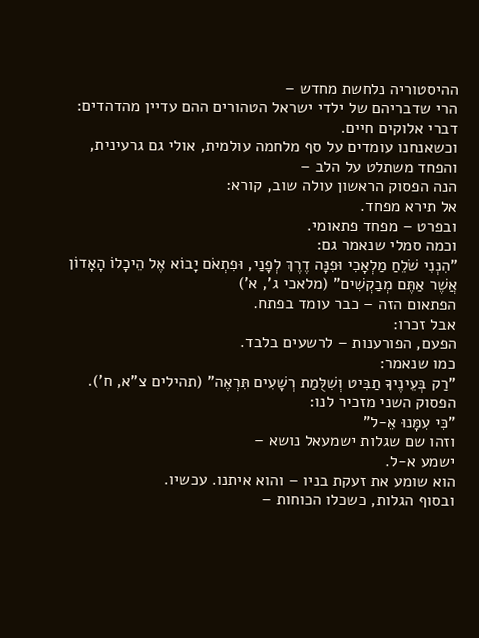ההיסטוריה נלחשת מחדש –
הרי שדבריהם של ילדי ישראל הטהורים ההם עדיין מהדהדים: דברי אלוקים חיים.
וכשאנחנו עומדים על סף מלחמה עולמית, אולי גם גרעינית, והפחד משתלט על הלב –
הנה הפסוק הראשון עולה שוב, קורא:
אל תירא מפחד.
ובפרט – מפחד פתאומי.
וכמה סמלי שנאמר גם:
"הִנְנִי שֹׁלֵחַ מַלְאָכִי וּפִנָּה דֶרֶךְ לְפָנַי, וּפִתְאֹם יָבוֹא אֶל הֵיכָלוֹ הָאָדוֹן אֲשֶׁר אַתֶּם מְבַקְשִׁים" (מלאכי ג', א')
הפתאום הזה – כבר עומד בפתח.
אבל זכרו:
הפעם, הפורענות – לרשעים בלבד.
כמו שנאמר:
"רַק בְּעֵינֶיךָ תַבִּיט וְשִׁלֻּמַת רְשָׁעִים תִּרְאֶה" (תהילים צ"א, ח').
הפסוק השני מזכיר לנו:
"כִּי עִמָּנוּ אֵ-ל"
וזהו שם שגלות ישמעאל נושא –
ישמע א-ל.
הוא שומע את זעקת בניו – והוא איתנו. עכשיו.
ובסוף הגלות, כשכלו הכוחות –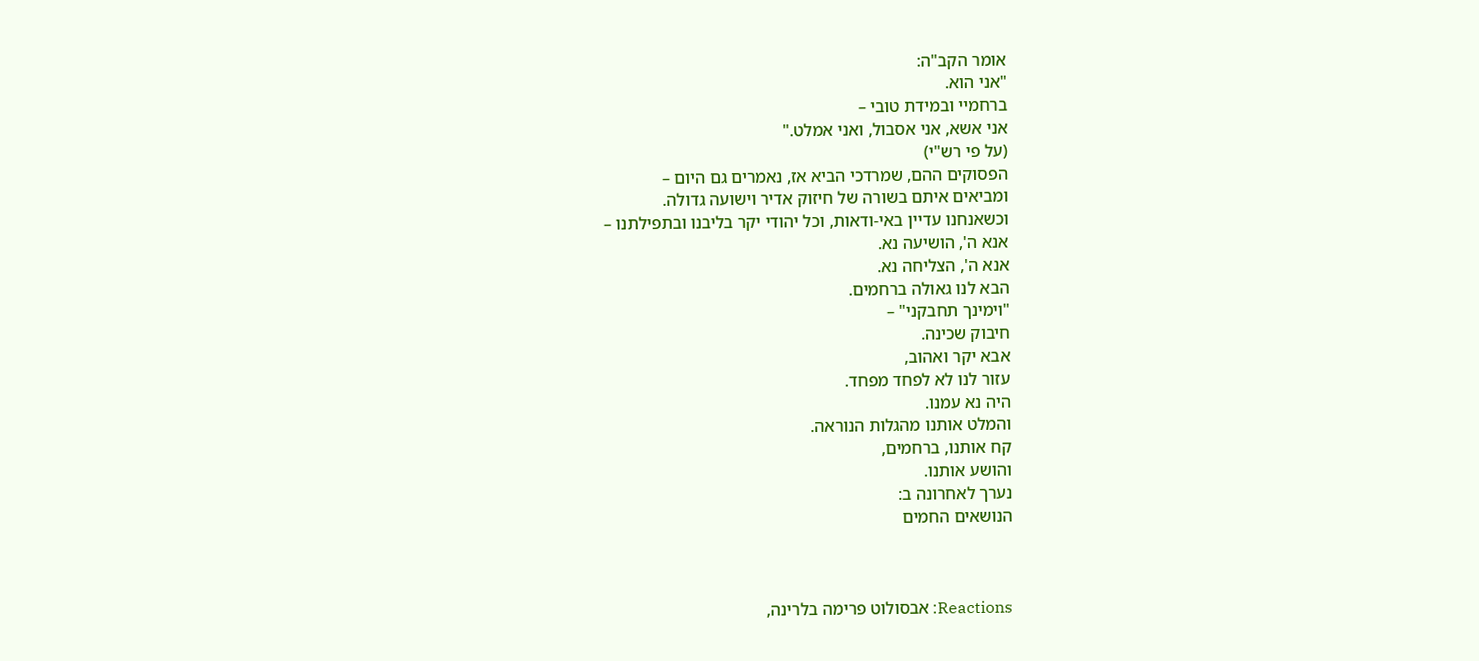אומר הקב"ה:
"אני הוא.
ברחמיי ובמידת טובי –
אני אשא, אני אסבול, ואני אמלט."
(על פי רש"י)
הפסוקים ההם, שמרדכי הביא אז, נאמרים גם היום –
ומביאים איתם בשורה של חיזוק אדיר וישועה גדולה.
וכשאנחנו עדיין באי-ודאות, וכל יהודי יקר בליבנו ובתפילתנו –
אנא ה', הושיעה נא.
אנא ה', הצליחה נא.
הבא לנו גאולה ברחמים.
"וימינך תחבקני" –
חיבוק שכינה.
אבא יקר ואהוב,
עזור לנו לא לפחד מפחד.
היה נא עמנו.
והמלט אותנו מהגלות הנוראה.
קח אותנו, ברחמים,
והושע אותנו.
נערך לאחרונה ב:
הנושאים החמים



Reactions: אבסולוט פרימה בלרינה,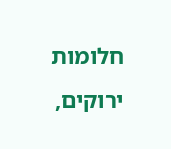חלומות ירוקים,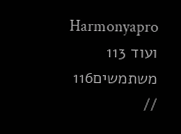Harmonyapro ועוד 113 משתמשים116 //